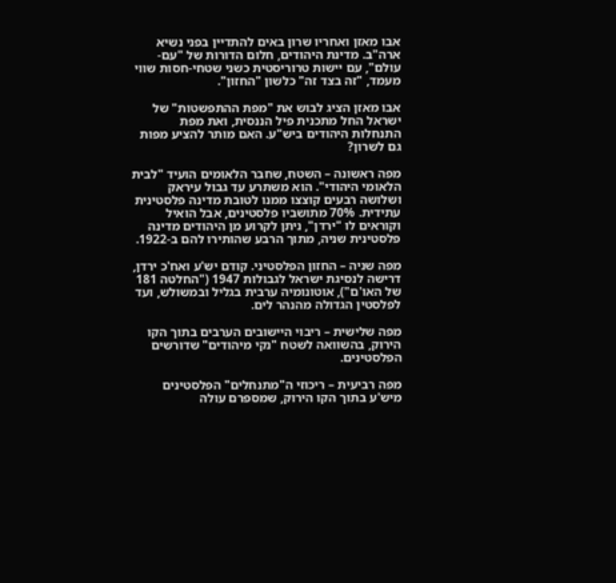אבו מאזן ואחריו שרון באים להתדיין בפני נשיא ארה"ב. מדינת היהודים, חלום הדורות של "עם-עולם", עם יישות טרוריסטית כשני שטחי-חסות שווי מעמד, "זה בצד זה" כלשון "החזון".

אבו מאזן הציג לבוש את "מפת ההתפשטות" של ישראל החל מתכנית פיל הננסית, ואת מפת התנחלות היהודים ביש"ע. האם מותר להציע מפות גם לשרון?

מפה ראשונה – השטח, שחבר הלאומים הועיד "לבית הלאומי היהודי". הוא משתרע עד גבול עיראק ושלושה רבעים קוצצו ממנו לטובת מדינה פלסטינית עתידית. 70% מתושביו פלסטינים, אבל הואיל וקוראים לו "ירדן", ניתן לקרוע מן היהודים מדינה פלסטינית שניה, מתוך הרבע שהותירו להם ב-1922.

מפה שניה – החזון הפלסטיני. קודם יש'ע ואח'כ ירדן, דרישה לנסיגת ישראל לגבולות 1947 ("החלטה 181 של האו'ם"), אוטונומיה ערבית בגליל ובמשולש, ועד לפלסטין הגדולה מהנהר לים.

מפה שלישית – ריבוי היישובים הערבים בתוך הקו הירוק, בהשוואה לשטח "נקי מיהודים" שדורשים הפלסטינים.

מפה רביעית – ריכוזי ה"מתנחלים" הפלסטינים מיש'ע בתוך הקו הירוק, שמספרם עולה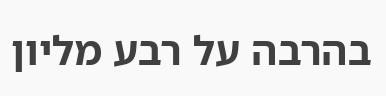בהרבה על רבע מליון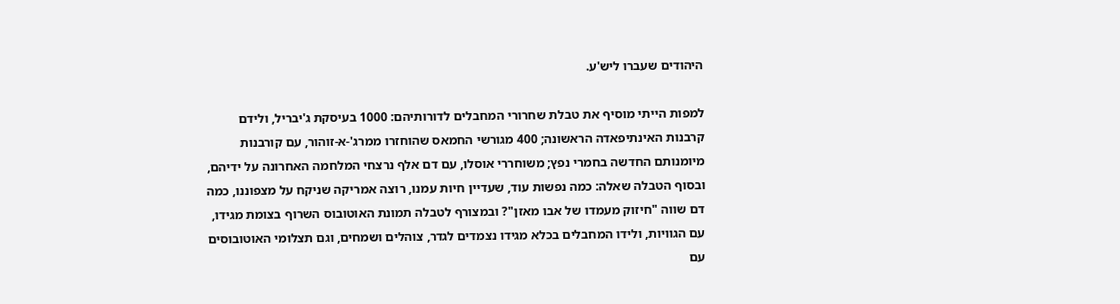היהודים שעברו ליש'ע.

למפות הייתי מוסיף את טבלת שחרורי המחבלים לדורותיהם: 1000 בעיסקת ג'יבריל, ולידם קרבנות האינתיפאדה הראשונה; 400 מגורשי החמאס שהוחזרו ממרג'-א-זוהור, עם קורבנות מיומנותם החדשה בחמרי נפץ; משוחררי אוסלו, עם דם אלף נרצחי המלחמה האחרונה על ידיהם, ובסוף הטבלה שאלה: כמה נפשות עוד, שעדיין חיות עמנו, רוצה אמריקה שניקח על מצפוננו, כמה דם שווה "חיזוק מעמדו של אבו מאזן"? ובמצורף לטבלה תמונת האוטובוס השרוף בצומת מגידו, עם הגוויות, ולידו המחבלים בכלא מגידו נצמדים לגדר, צוהלים ושמחים, וגם תצלומי האוטובוסים עם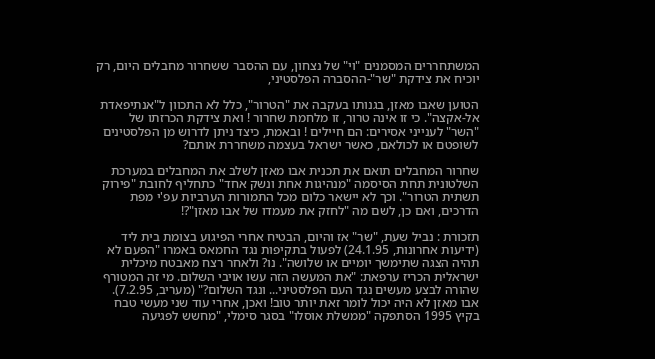המשתחררים המסמנים "וי" של נצחון, עם ההסבר ששחרור מחבלים היום, רק יוכיח את צידקת "שר"-ההסברה הפלסטיני,

הטוען שאבו מאזן, בגנותו בעקבה את "הטרור", כלל לא התכוון ל"אנתיפאדת אל-אקצה". כי זו אינה טרור, זו מלחמת שחרור ! ואת צידקת הכרזתו של "השר" לענייני אסירים: הם חיילים ! ובאמת, כיצד ניתן לדרוש מן הפלסטינים לשופטם או לכולאם, כאשר ישראל בעצמה משחררת אותם?

שחרור המחבלים תואם את תכנית אבו מאזן לשלב את המחבלים במערכת השלטונית תחת הסיסמה "מנהיגות אחת ונשק אחד" כתחליף לחובת "פירוק תשתית הטרור". וכך לא יישאר כלום מכל התמורות הערביות עפ'י מפת הדרכים, ואם כן, לשם מה "לחזק את מעמדו של אבו מאזן"?!

תזכורת : נביל שעת, "שר" אז והיום, הבטיח אחרי הפיגוע בצומת בית ליד (ידיעות אחרונות, 24.1.95) לפעול בתקיפות נגד החמאס באמרו "הפעם לא תהיה הצגה שתימשך יומיים או שלושה". נו? ולאחר רצח מאבטח מיכלית ישראלית הכריז ערפאת: "את המעשה הזה עשו אויבי השלום. מי זה המטורף שהורה לבצע מעשים נגד העם הפלסטיני... ונגד השלום?" (מעריב, 7.2.95). אבו מאזן לא היה יכול לומר זאת יותר טוב! ואכן, אחרי עוד שני מעשי טבח בקיץ 1995 הסתפקה "ממשלת אוסלו" בסגר סימלי, "מחשש לפגיעה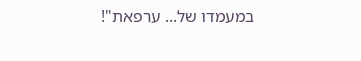במעמדו של... ערפאת"!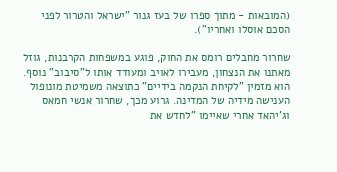(המובאות - מתוך ספרו של בעז גנור "ישראל והטרור לפני הסכם אוסלו ואחריו").

שחרור מחבלים רומס את החוק, פוגע במשפחות הקרבנות, גוזל מאתנו את הנצחון, מעבירו לאויב ומעודד אותו ל"סיבוב" נוסף. הוא מזמין "לקיחת הנקמה בידיים" כתוצאה משמיטת מונופול הענישה מידיה של המדינה. גרוע מכך, שחרור אנשי חמאס וג'יהאד אחרי שאיימו "לחדש את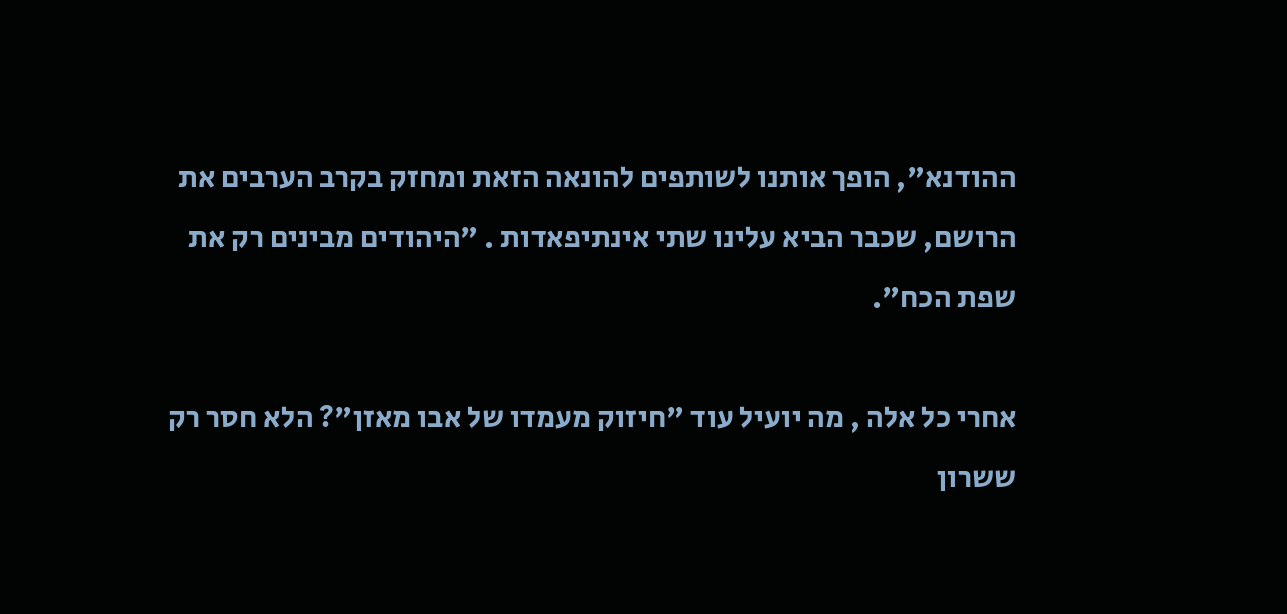ההודנא", הופך אותנו לשותפים להונאה הזאת ומחזק בקרב הערבים את הרושם, שכבר הביא עלינו שתי אינתיפאדות . "היהודים מבינים רק את שפת הכח".

אחרי כל אלה , מה יועיל עוד "חיזוק מעמדו של אבו מאזן"? הלא חסר רק ששרון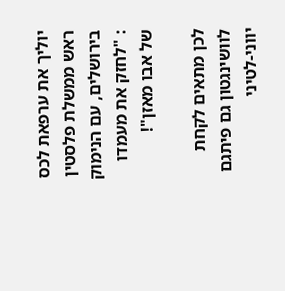יוליך את ערפאת לכס ראש ממשלת פלסטין בירושלים, עם הנימוק : "לחזק את מעמדו של אבו מאזן"!

לכן מתאים לקחת לוושינגטון גם פיתגם יווני-לטיני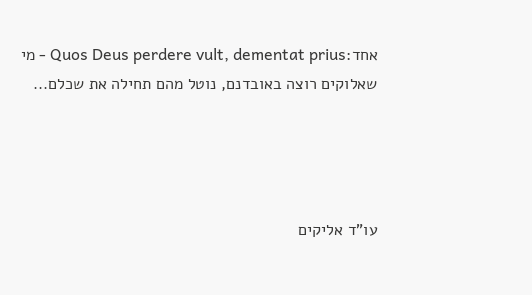אחד:Quos Deus perdere vult, dementat prius - מי שאלוקים רוצה באובדנם, נוטל מהם תחילה את שכלם...




עו"ד אליקים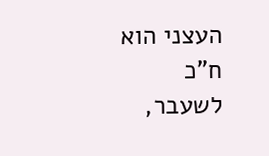העצני הוא ח"כ לשעבר,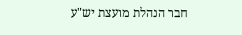חבר הנהלת מועצת יש"ע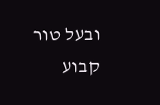ובעל טור קבוע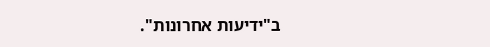ב"ידיעות אחרונות".